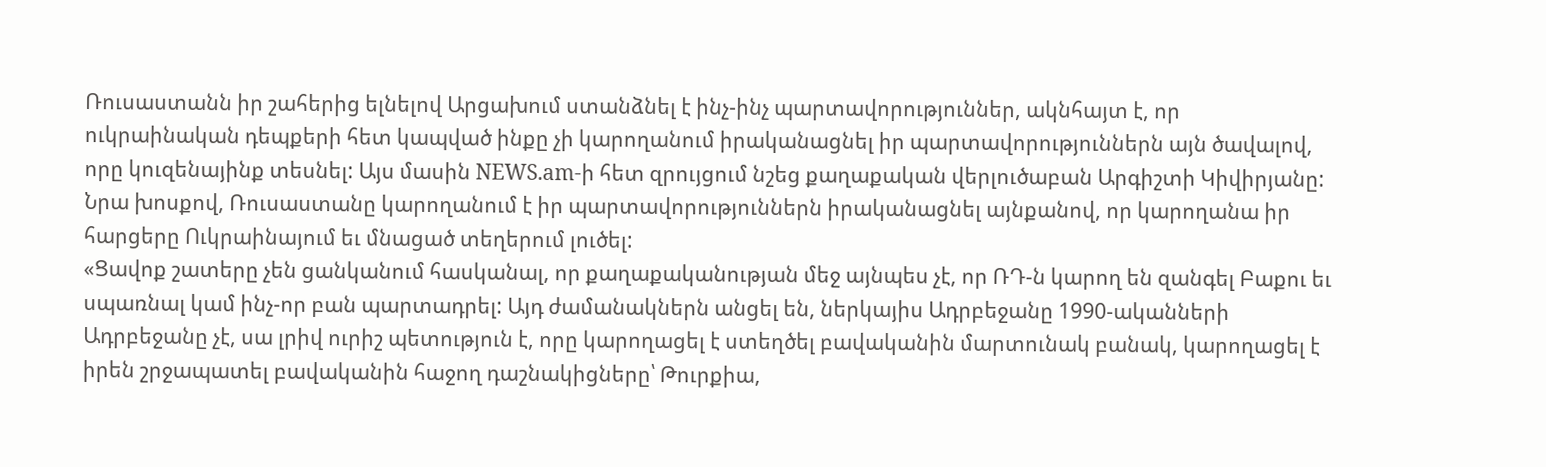Ռուսաստանն իր շահերից ելնելով Արցախում ստանձնել է ինչ-ինչ պարտավորություններ, ակնհայտ է, որ ուկրաինական դեպքերի հետ կապված ինքը չի կարողանում իրականացնել իր պարտավորություններն այն ծավալով, որը կուզենայինք տեսնել: Այս մասին NEWS.am-ի հետ զրույցում նշեց քաղաքական վերլուծաբան Արգիշտի Կիվիրյանը:
Նրա խոսքով, Ռուսաստանը կարողանում է իր պարտավորություններն իրականացնել այնքանով, որ կարողանա իր հարցերը Ուկրաինայում եւ մնացած տեղերում լուծել:
«Ցավոք շատերը չեն ցանկանում հասկանալ, որ քաղաքականության մեջ այնպես չէ, որ ՌԴ-ն կարող են զանգել Բաքու եւ սպառնալ կամ ինչ-որ բան պարտադրել: Այդ ժամանակներն անցել են, ներկայիս Ադրբեջանը 1990-ականների Ադրբեջանը չէ, սա լրիվ ուրիշ պետություն է, որը կարողացել է ստեղծել բավականին մարտունակ բանակ, կարողացել է իրեն շրջապատել բավականին հաջող դաշնակիցները՝ Թուրքիա,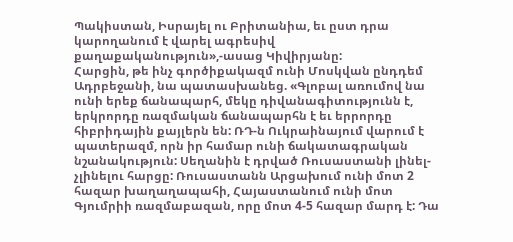Պակիստան, Իսրայել ու Բրիտանիա, եւ ըստ դրա կարողանում է վարել ագրեսիվ քաղաքականություն»,-ասաց Կիվիրյանը:
Հարցին, թե ինչ գործիքակազմ ունի Մոսկվան ընդդեմ Ադրբեջանի, նա պատասխանեց. «Գլոբալ առումով նա ունի երեք ճանապարհ, մեկը դիվանագիտությունն է, երկրորդը ռազմական ճանապարհն է եւ երրորդը հիբրիդային քայլերն են: ՌԴ-ն Ուկրաինայում վարում է պատերազմ, որն իր համար ունի ճակատագրական նշանակություն: Սեղանին է դրված Ռուսաստանի լինել-չլինելու հարցը: Ռուսաստանն Արցախում ունի մոտ 2 հազար խաղաղապահի, Հայաստանում ունի մոտ Գյումրիի ռազմաբազան, որը մոտ 4-5 հազար մարդ է: Դա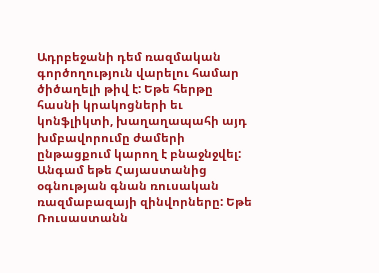Ադրբեջանի դեմ ռազմական գործողություն վարելու համար ծիծաղելի թիվ է: Եթե հերթը հասնի կրակոցների եւ կոնֆլիկտի, խաղաղապահի այդ խմբավորումը ժամերի ընթացքում կարող է բնաջնջվել: Անգամ եթե Հայաստանից օգնության գնան ռուսական ռազմաբազայի զինվորները: Եթե Ռուսաստանն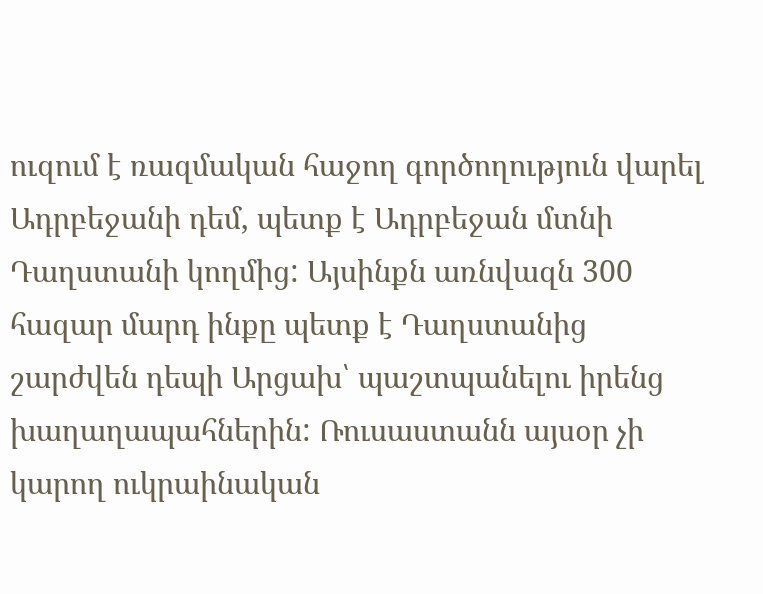ուզում է ռազմական հաջող գործողություն վարել Ադրբեջանի դեմ, պետք է Ադրբեջան մտնի Դաղստանի կողմից: Այսինքն առնվազն 300 հազար մարդ ինքը պետք է Դաղստանից շարժվեն դեպի Արցախ՝ պաշտպանելու իրենց խաղաղապահներին: Ռուսաստանն այսօր չի կարող ուկրաինական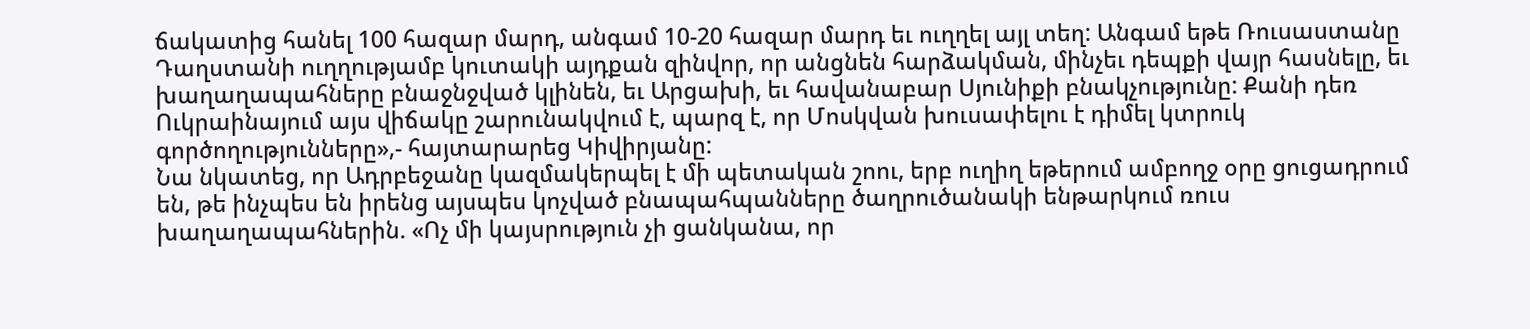ճակատից հանել 100 հազար մարդ, անգամ 10-20 հազար մարդ եւ ուղղել այլ տեղ: Անգամ եթե Ռուսաստանը Դաղստանի ուղղությամբ կուտակի այդքան զինվոր, որ անցնեն հարձակման, մինչեւ դեպքի վայր հասնելը, եւ խաղաղապահները բնաջնջված կլինեն, եւ Արցախի, եւ հավանաբար Սյունիքի բնակչությունը: Քանի դեռ Ուկրաինայում այս վիճակը շարունակվում է, պարզ է, որ Մոսկվան խուսափելու է դիմել կտրուկ գործողությունները»,- հայտարարեց Կիվիրյանը:
Նա նկատեց, որ Ադրբեջանը կազմակերպել է մի պետական շոու, երբ ուղիղ եթերում ամբողջ օրը ցուցադրում են, թե ինչպես են իրենց այսպես կոչված բնապահպանները ծաղրուծանակի ենթարկում ռուս խաղաղապահներին. «Ոչ մի կայսրություն չի ցանկանա, որ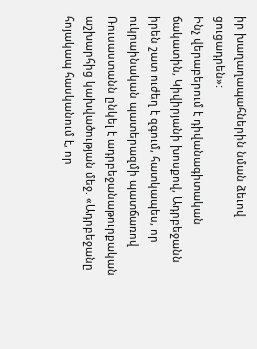իր խաղաղապահներին նման ձեւով ցուցադրեն»:
Ինչ վերաբերում է դիվանագիտական ճակատին, Կիվիրյանի խոսքով, Ադրբեջանն իրեն շատ ուժեղ է զգում, հատկապես, որ ուկրաինական պատերազմի պատճառով Ռուսաստանն ընկել է ադրբեջանաթուրքական աշխարհից կախվածության մեջ. «Ադրբեջանը հոյակապ հասկանում է, որ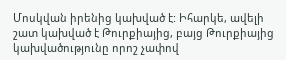Մոսկվան իրենից կախված է: Իհարկե, ավելի շատ կախված է Թուրքիայից, բայց Թուրքիայից կախվածությունը որոշ չափով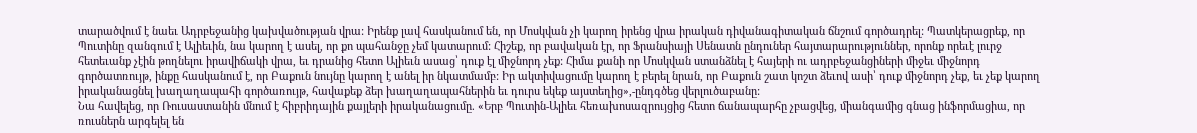տարածվում է նաեւ Ադրբեջանից կախվածության վրա: Իրենք լավ հասկանում են, որ Մոսկվան չի կարող իրենց վրա իրական դիվանագիտական ճնշում գործադրել: Պատկերացրեք, որ Պուտինը զանգում է Ալիեւին, նա կարող է ասել, որ քո պահանջը չեմ կատարում: Հիշեք, որ բավական էր, որ Ֆրանսիայի Սենատն ընդուներ հայտարարություններ, որոնք որեւէ լուրջ հետեւանք չէին թողնելու իրավիճակի վրա, եւ դրանից հետո Ալիեւն ասաց՝ դուք էլ միջնորդ չեք: Հիմա քանի որ Մոսկվան ստանձնել է հայերի ու ադրբեջանցիների միջեւ միջնորդ գործատռույթ, ինքը հասկանում է, որ Բաքուն նույնը կարող է անել իր նկատմամբ: Իր ակտիվացումը կարող է բերել նրան, որ Բաքուն շատ կոշտ ձեւով ասի՝ դուք միջնորդ չեք, եւ չեք կարող իրականացնել խաղաղապահի գործառույթ, հավաքեք ձեր խաղաղապահներին եւ դուրս եկեք այստեղից»,-ընդգծեց վերլուծաբանը:
Նա հավելեց, որ Ռուսաստանին մնում է հիբրիդային քայլերի իրականացումը. «Երբ Պուտին-Ալիեւ հեռախոսազրույցից հետո ճանապարհը չբացվեց, միանգամից գնաց ինֆորմացիա, որ ռուսներն արգելել են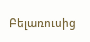Բելառուսից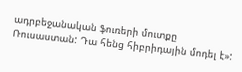ադրբեջանական ֆուռերի մուտքը Ռուսաստան: Դա հենց հիբրիդային մոդել է»: